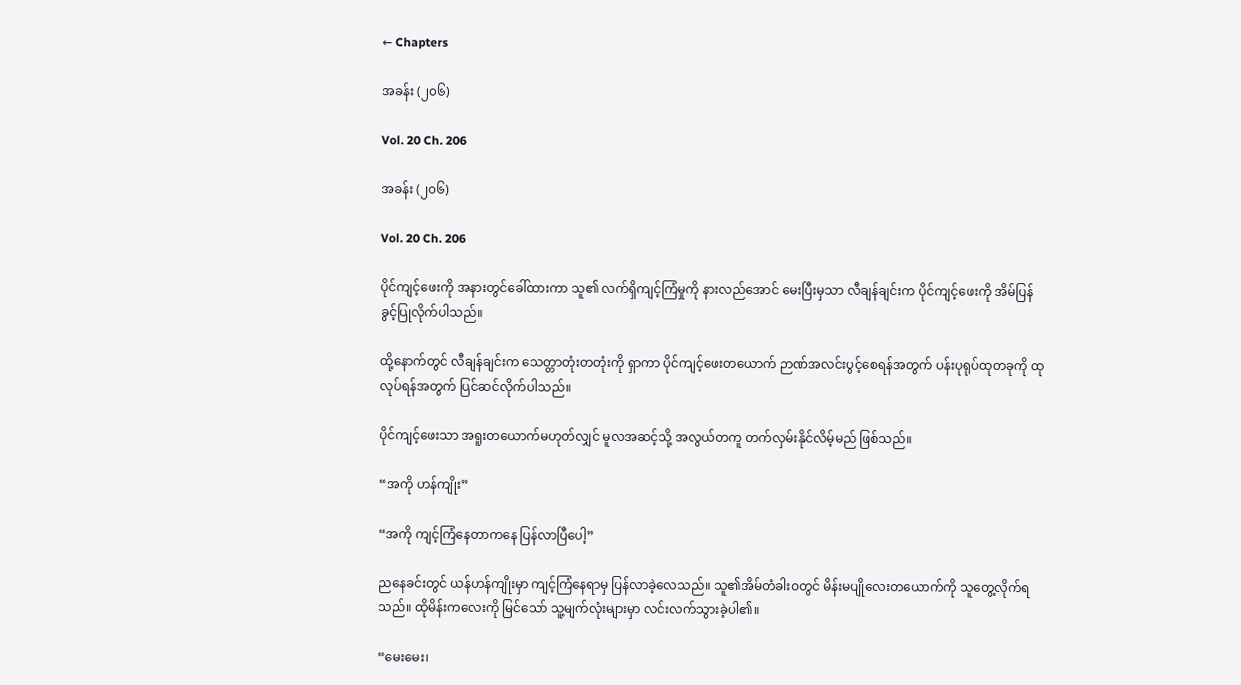← Chapters

အခန်း (၂၀၆)

Vol. 20 Ch. 206

အခန်း (၂၀၆)

Vol. 20 Ch. 206

ပိုင်ကျင့်ဖေးကို အနားတွင်ခေါ်ထားကာ သူ၏ လက်ရှိကျင့်ကြံမှုကို နားလည်အောင် မေးပြီးမှသာ လီချန်ချင်းက ပိုင်ကျင့်ဖေးကို အိမ်ပြန်ခွင့်ပြုလိုက်ပါသည်။

ထို့နောက်တွင် လီချန်ချင်းက သေတ္တာတုံးတတုံးကို ရှာကာ ပိုင်ကျင့်ဖေးတယောက် ဉာဏ်အလင်းပွင့်စေရန်အတွက် ပန်းပုရုပ်ထုတခုကို ထုလုပ်ရန်အတွက် ပြင်ဆင်လိုက်ပါသည်။

ပိုင်ကျင့်ဖေးသာ အရူးတယောက်မဟုတ်လျှင် မူလအဆင့်သို့ အလွယ်တကူ တက်လှမ်းနိုင်လိမ့်မည် ဖြစ်သည်။

“အကို ဟန်ကျိုး”

“အကို ကျင့်ကြံနေတာကနေ ပြန်လာပြီပေါ့”

ညနေခင်းတွင် ယန်ဟန်ကျိုးမှာ ကျင့်ကြံနေရာမှ ပြန်လာခဲ့လေသည်။ သူ၏အိမ်တံခါးဝတွင် မိန်းမပျိုလေးတယောက်ကို သူတွေ့လိုက်ရသည်။ ထိုမိန်းကလေးကို မြင်သော် သူ့မျက်လုံးများမှာ လင်းလက်သွားခဲ့ပါ၏။

“မေးမေး၊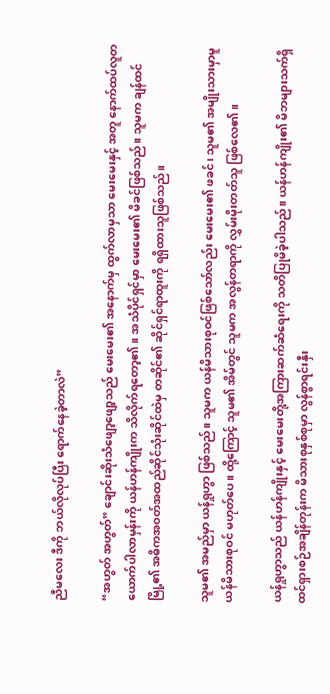ညီမလေး ဒီကို ဘယ်လိုလုပ်ပြီး ရောက်နေခဲ့တာလဲ”

“အဟွတ် အဟွတ်” ချောင်းဆိုးသံဖျော့ဖျော့သည် မေးမေး၏ အနောက်မှ ထွက်လာမှသာ မေးမေးနှင့် အတူ နောက်ထပ်လူတယောက်ပါလာမှန်းကို ယန်ဟန်ကျိုးက သိလိုက်ရတော့၏။ အသံပိုင်ရှင်မှာ မေးမေး၏ မိခင်ဖြစ်သည်။ သူမက ချန်ထင်မြို့၏ အဓိကအဝတ်အထည်ဆိုင်သုံးဆိုင်ထဲမှ တဆိုင်၏ ဆိုင်ရှင်ရာထူးကို ရရှိထားသူဖြစ်သည်။

သူမ၏ အမည်မှာ ယန်ရှုဟွာ ဖြစ်သည်။ သူမက ယန်မိသားစုဝင်ဖြစ်သော်လည်း မေးမေး၏ ဖခင်၊ သူမ၏ အမျိုးသားမှာမူ ယန်မိသားစုဝင် မဟုတ်ပေ။ ထို့ကြောင့် သူမ၏ အိမ်တွင် သူမက အလွန်တရာကို လွှမ်းမိုးတတ်သူ ဖြစ်လေ၏။

ယန်ရှုဟွာသည် ယန်ဟန်ကျိုးနှင့် မေးမေးတို့အကြားဆက်ဆံရေးကို သတိပြုမိခဲ့ပါသည်။ ယန်ဟန်ကျိုး၏ မိဘများသက်ရှိထင်ရှားစဉ်အချိန်တုန်းက မိသားစုနှစ်စုမှာ လွန်စွာရင်းနှီး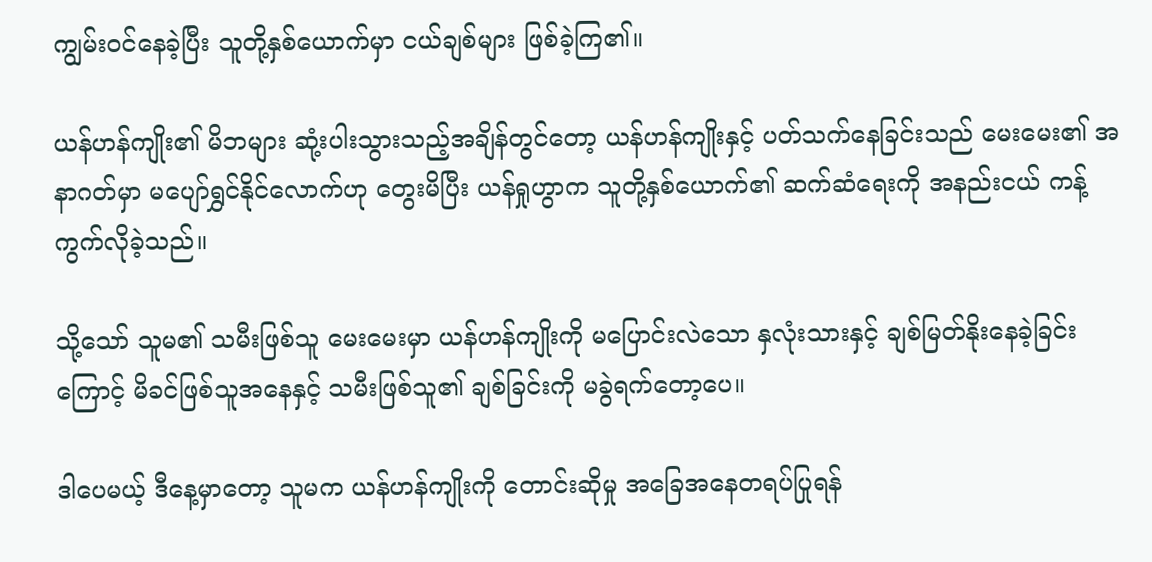ကျွမ်းဝင်နေခဲ့ပြီး သူတို့နှစ်ယောက်မှာ ငယ်ချစ်များ ဖြစ်ခဲ့ကြ၏။

ယန်ဟန်ကျိုး၏ မိဘများ ဆုံ့းပါးသွားသည့်အချိန်တွင်တော့ ယန်ဟန်ကျိုးနှင့် ပတ်သက်နေခြင်းသည် မေးမေး၏ အနာဂတ်မှာ မပျော်ရွှင်နိုင်လောက်ဟု တွေးမိပြီး ယန်ရှုဟွာက သူတို့နှစ်ယောက်၏ ဆက်ဆံရေးကို အနည်းငယ် ကန့်ကွက်လိုခဲ့သည်။

သို့သော် သူမ၏ သမီးဖြစ်သူ မေးမေးမှာ ယန်ဟန်ကျိုးကို မပြောင်းလဲသော နှလုံးသားနှင့် ချစ်မြတ်နိုးနေခဲ့ခြင်းကြောင့် မိခင်ဖြစ်သူအနေနှင့် သမီးဖြစ်သူ၏ ချစ်ခြင်းကို မခွဲရက်တော့ပေ။

ဒါပေမယ့် ဒီနေ့မှာတော့ သူမက ယန်ဟန်ကျိုးကို တောင်းဆိုမှု အခြေအနေတရပ်ပြုရန်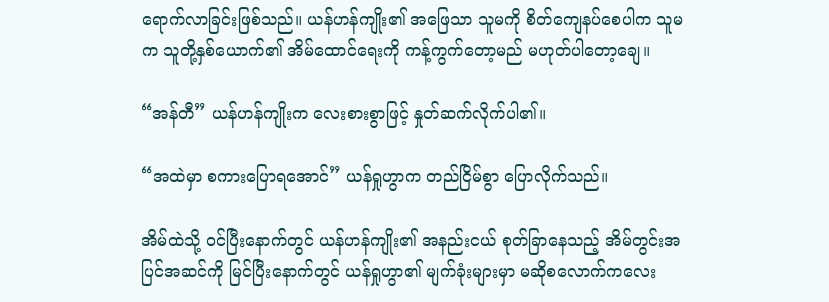ရောက်လာခြင်းဖြစ်သည်။ ယန်ဟန်ကျိုး၏ အဖြေသာ သူမကို စိတ်ကျေနပ်စေပါက သူမက သူတို့နှစ်ယောက်၏ အိမ်ထောင်ရေးကို ကန့်ကွက်တော့မည် မဟုတ်ပါတော့ချေ။

“အန်တီ” ယန်ဟန်ကျိုးက လေးစားစွာဖြင့် နှုတ်ဆက်လိုက်ပါ၏။

“အထဲမှာ စကားပြောရအောင်” ယန်ရှုဟွာက တည်ငြိမ်စွာ ပြောလိုက်သည်။

အိမ်ထဲသို့ ဝင်ပြီးနောက်တွင် ယန်ဟန်ကျိုး၏ အနည်းငယ် စုတ်ခြာနေသည့် အိမ်တွင်းအပြင်အဆင်ကို မြင်ပြီးနောက်တွင် ယန်ရှုဟွာ၏ မျက်ခုံးများမှာ မဆိုစလောက်ကလေး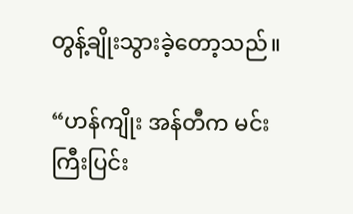တွန့်ချိုးသွားခဲ့တော့သည်။

“ဟန်ကျိုး အန်တီက မင်းကြီးပြင်း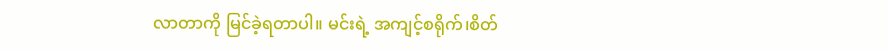လာတာကို မြင်ခဲ့ရတာပါ။ မင်းရဲ့ အကျင့်စရိုက်၊စိတ်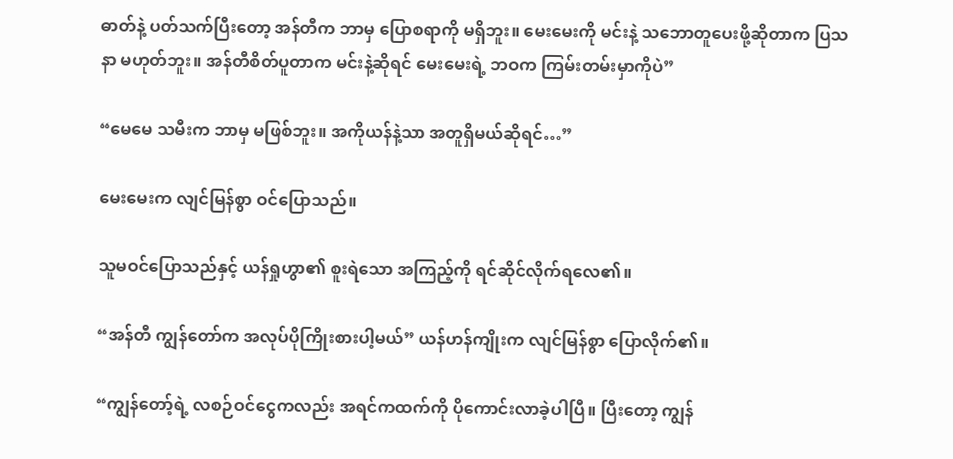ဓာတ်နဲ့ ပတ်သက်ပြီးတော့ အန်တီက ဘာမှ ပြောစရာကို မရှိဘူး။ မေးမေးကို မင်းနဲ့ သဘောတူပေးဖို့ဆိုတာက ပြသနာ မဟုတ်ဘူး။ အန်တီစိတ်ပူတာက မင်းနဲ့ဆိုရင် မေးမေးရဲ့ ဘဝက ကြမ်းတမ်းမှာကိုပဲ”

“မေမေ သမီးက ဘာမှ မဖြစ်ဘူး။ အကိုယန်နဲ့သာ အတူရှိမယ်ဆိုရင်…”

မေးမေးက လျင်မြန်စွာ ဝင်ပြောသည်။

သူမဝင်ပြောသည်နှင့် ယန်ရှုဟွာ၏ စူးရဲသော အကြည့်ကို ရင်ဆိုင်လိုက်ရလေ၏။

“အန်တီ ကျွန်တော်က အလုပ်ပိုကြိုးစားပါ့မယ်” ယန်ဟန်ကျိုးက လျင်မြန်စွာ ပြောလိုက်၏။

“ကျွန်တော့်ရဲ့ လစဉ်ဝင်ငွေကလည်း အရင်ကထက်ကို ပိုကောင်းလာခဲ့ပါပြီ။ ပြီးတော့ ကျွန်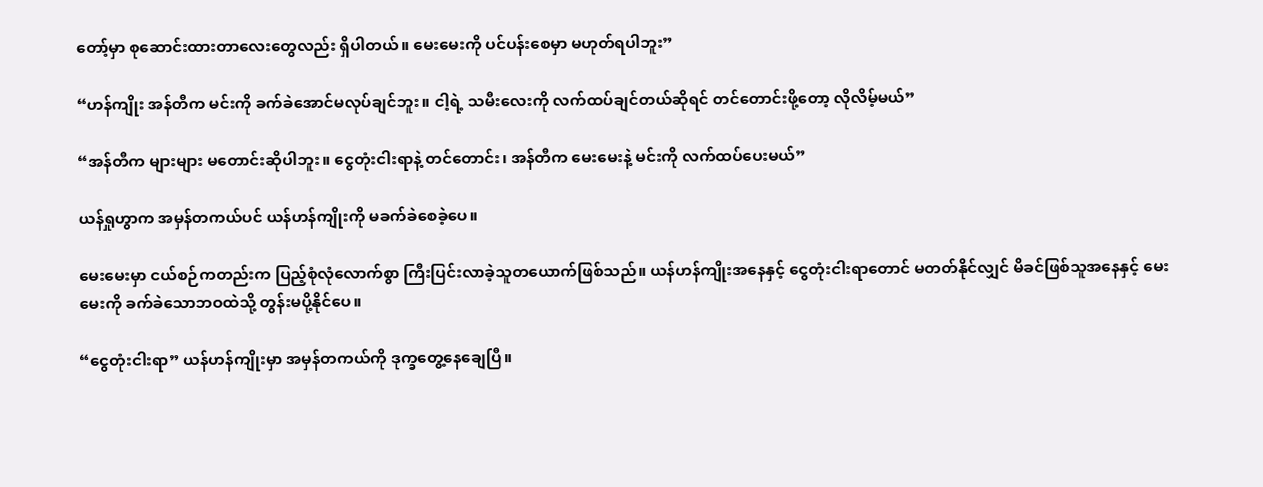တော့်မှာ စုဆောင်းထားတာလေးတွေလည်း ရှိပါတယ်။ မေးမေးကို ပင်ပန်းစေမှာ မဟုတ်ရပါဘူး”

“ဟန်ကျိုး အန်တီက မင်းကို ခက်ခဲအောင်မလုပ်ချင်ဘူး။ ငါ့ရဲ့ သမီးလေးကို လက်ထပ်ချင်တယ်ဆိုရင် တင်တောင်းဖို့တော့ လိုလိမ့်မယ်”

“အန်တီက များများ မတောင်းဆိုပါဘူး။ ငွေတုံးငါးရာနဲ့ တင်တောင်း၊ အန်တီက မေးမေးနဲ့ မင်းကို လက်ထပ်ပေးမယ်”

ယန်ရှုဟွာက အမှန်တကယ်ပင် ယန်ဟန်ကျိုးကို မခက်ခဲစေခဲ့ပေ။

မေးမေးမှာ ငယ်စဉ်ကတည်းက ပြည့်စုံလုံလောက်စွာ ကြီးပြင်းလာခဲ့သူတယောက်ဖြစ်သည်။ ယန်ဟန်ကျိုးအနေနှင့် ငွေတုံးငါးရာတောင် မတတ်နိုင်လျှင် မိခင်ဖြစ်သူအနေနှင့် မေးမေးကို ခက်ခဲသောဘဝထဲသို့ တွန်းမပို့နိုင်ပေ။

“ငွေတုံးငါးရာ” ယန်ဟန်ကျိုးမှာ အမှန်တကယ်ကို ဒုက္ခတွေ့နေချေပြီ။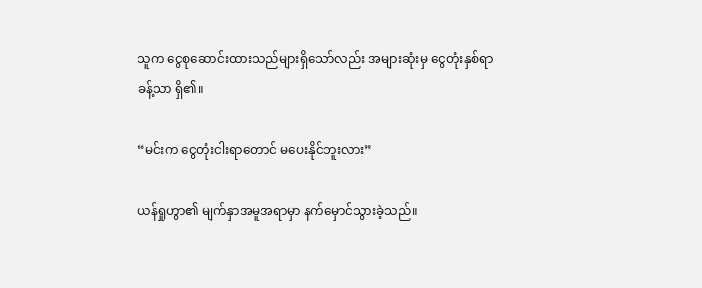သူက ငွေစုဆောင်းထားသည်များရှိသော်လည်း အများဆုံးမှ ငွေတုံးနှစ်ရာခန့်သာ ရှိ၏။

“မင်းက ငွေတုံးငါးရာတောင် မပေးနိုင်ဘူးလား”

ယန်ရှုဟွာ၏ မျက်နှာအမူအရာမှာ နက်မှောင်သွားခဲ့သည်။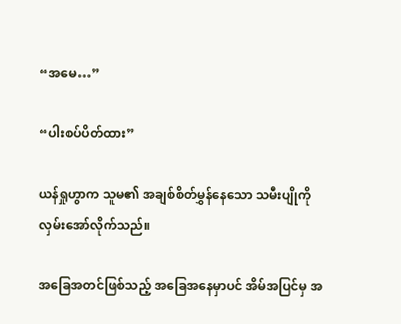“အမေ…”

“ပါးစပ်ပိတ်ထား”

ယန်ရှုဟွာက သူမ၏ အချစ်စိတ်မွှန်နေသော သမီးပျိုကို လှမ်းအော်လိုက်သည်။

အခြေအတင်ဖြစ်သည့် အခြေအနေမှာပင် အိမ်အပြင်မှ အ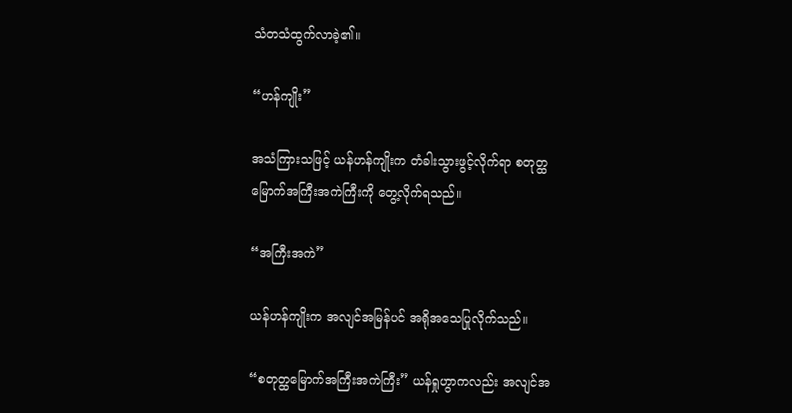သံတသံထွက်လာခဲ့၏။

“ဟန်ကျိုး”

အသံကြားသဖြင့် ယန်ဟန်ကျိုးက တံခါးသွားဖွင့်လိုက်ရာ စတုတ္ထမြောက်အကြီးအကဲကြီးကို တွေ့လိုက်ရသည်။

“အကြီးအကဲ”

ယန်ဟန်ကျိုးက အလျင်အမြန်ပင် အရိုအသေပြုလိုက်သည်။

“စတုတ္ထမြောက်အကြီးအကဲကြီး” ယန်ရှုဟွာကလည်း အလျင်အ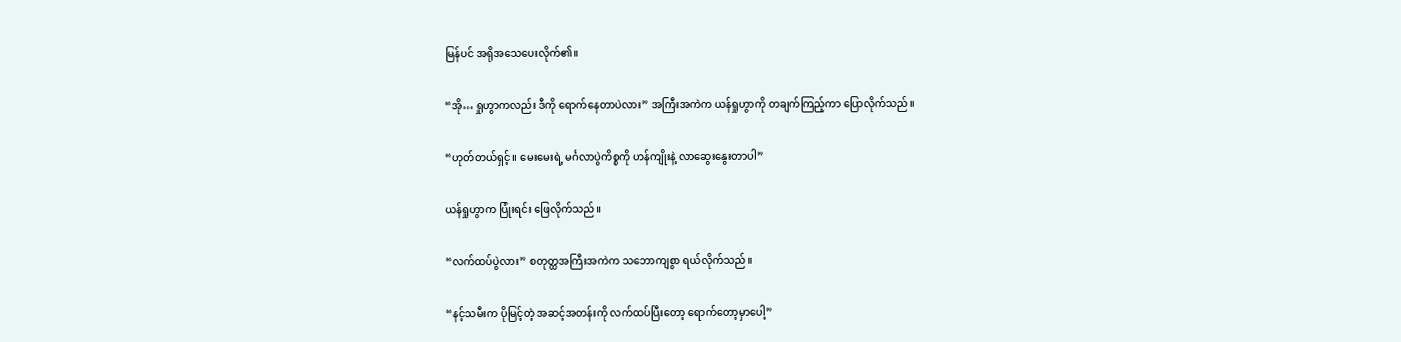မြန်ပင် အရိုအသေပေးလိုက်၏။

“အို… ရှုဟွာကလည်း ဒီကို ရောက်နေတာပဲလား” အကြီးအကဲက ယန်ရှုဟွာကို တချက်ကြည့်ကာ ပြောလိုက်သည်။

“ဟုတ်တယ်ရှင့်။ မေးမေးရဲ့ မင်္ဂလာပွဲကိစ္စကို ဟန်ကျိုးနဲ့ လာဆွေးနွေးတာပါ”

ယန်ရှုဟွာက ပြုံးရင်း ဖြေလိုက်သည်။

“လက်ထပ်ပွဲလား” စတုတ္ထအကြီးအကဲက သဘောကျစွာ ရယ်လိုက်သည်။

“နင့်သမီးက ပိုမြင့်တဲ့ အဆင့်အတန်းကို လက်ထပ်ပြီးတော့ ရောက်တော့မှာပေါ့”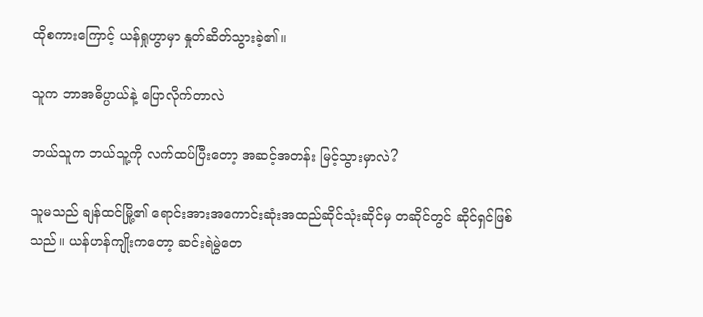ထိုစကားကြောင့် ယန်ရှုဟွာမှာ နှုတ်ဆိတ်သွားခဲ့၏။

သူက ဘာအဓိပ္ပာယ်နဲ့ ပြောလိုက်တာလဲ

ဘယ်သူက ဘယ်သူ့ကို လက်ထပ်ပြီးတော့ အဆင့်အတန်း မြင့်သွားမှာလဲ?

သူမသည် ချန်ထင်မြို့၏ ရောင်းအားအကောင်းဆုံးအထည်ဆိုင်သုံးဆိုင်မှ တဆိုင်တွင် ဆိုင်ရှင်ဖြစ်သည်။ ယန်ဟန်ကျိုးကတော့ ဆင်းရဲမွဲတေ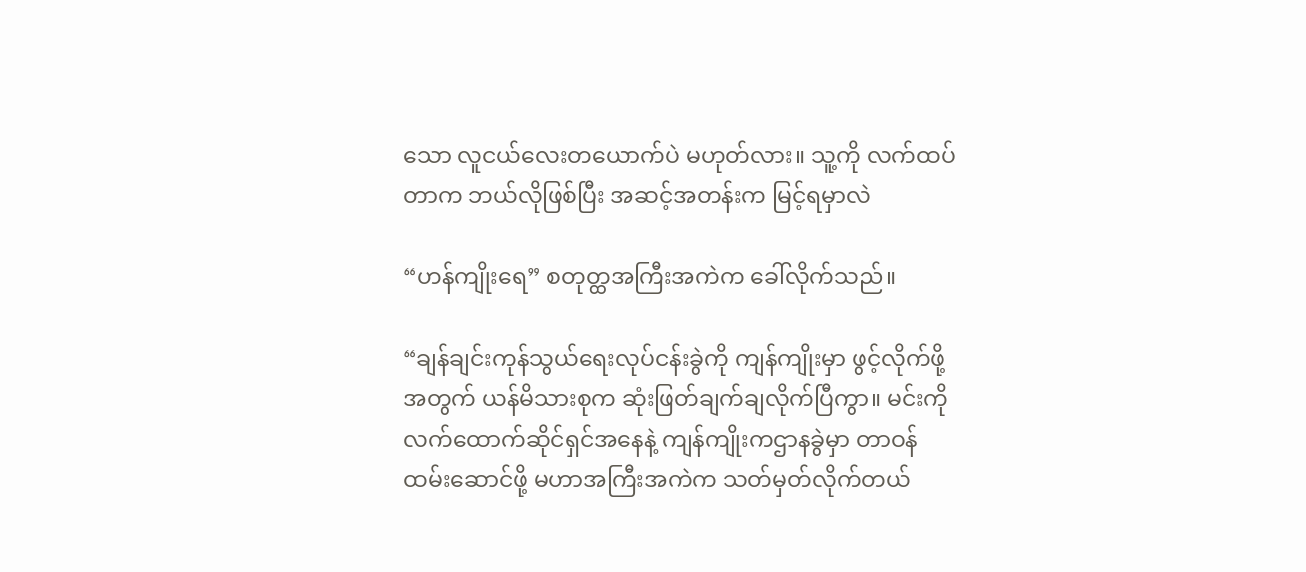သော လူငယ်လေးတယောက်ပဲ မဟုတ်လား။ သူ့ကို လက်ထပ်တာက ဘယ်လိုဖြစ်ပြီး အဆင့်အတန်းက မြင့်ရမှာလဲ

“ဟန်ကျိုးရေ” စတုတ္ထအကြီးအကဲက ခေါ်လိုက်သည်။

“ချန်ချင်းကုန်သွယ်ရေးလုပ်ငန်းခွဲကို ကျန်ကျိုးမှာ ဖွင့်လိုက်ဖို့အတွက် ယန်မိသားစုက ဆုံးဖြတ်ချက်ချလိုက်ပြီကွာ။ မင်းကို လက်ထောက်ဆိုင်ရှင်အနေနဲ့ ကျန်ကျိုးကဌာနခွဲမှာ တာဝန်ထမ်းဆောင်ဖို့ မဟာအကြီးအကဲက သတ်မှတ်လိုက်တယ်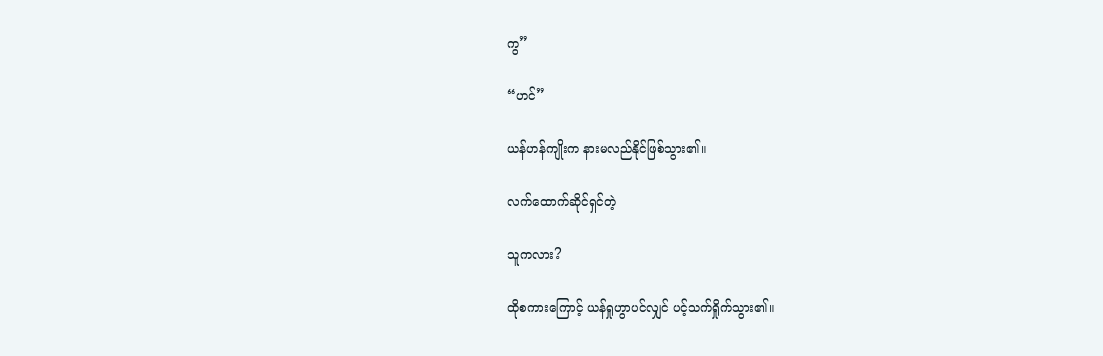ကွ”

“ဟင်”

ယန်ဟန်ကျိုးက နားမလည်နိုင်ဖြစ်သွား၏။

လက်ထောက်ဆိုင်ရှင်တဲ့

သူကလား?

ထိုစကားကြောင့် ယန်ရှုဟွာပင်လျှင် ပင့်သက်ရှိုက်သွား၏။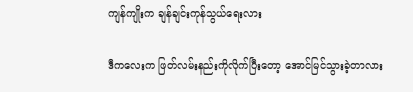ကျန်ကျိုးက ချန်ချင်းကုန်သွယ်ရေးလား

ဒီကလေးက ဖြတ်လမ်းနည်းကိုလိုက်ပြီးတော့ အောင်မြင်သွားခဲ့တာလား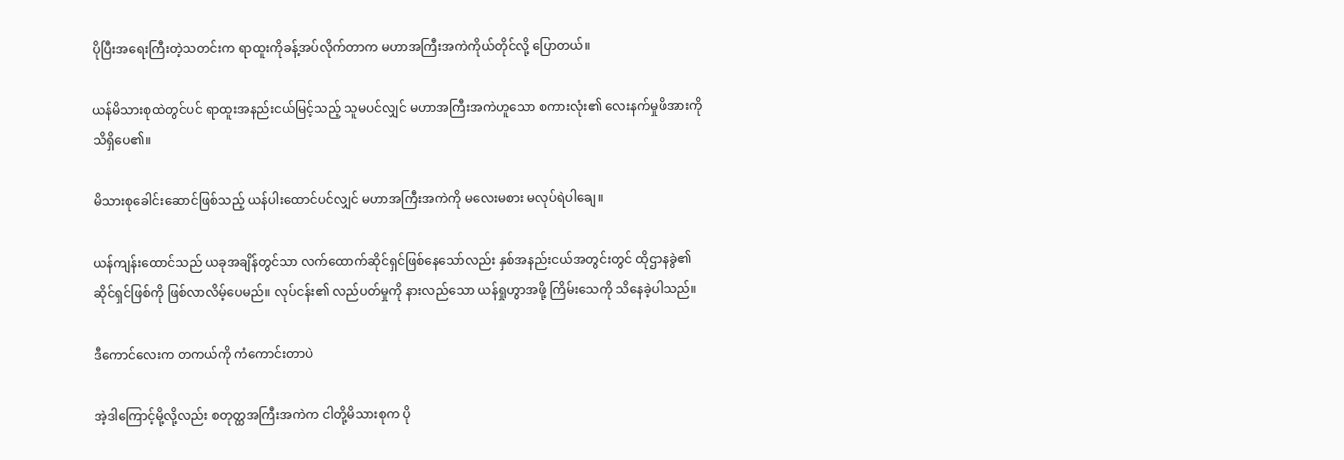ပိုပြီးအရေးကြီးတဲ့သတင်းက ရာထူးကိုခန့်အပ်လိုက်တာက မဟာအကြီးအကဲကိုယ်တိုင်လို့ ပြောတယ်။

ယန်မိသားစုထဲတွင်ပင် ရာထူးအနည်းငယ်မြင့်သည့် သူမပင်လျှင် မဟာအကြီးအကဲဟူသော စကားလုံး၏ လေးနက်မှုဖိအားကို သိရှိပေ၏။

မိသားစုခေါင်းဆောင်ဖြစ်သည့် ယန်ပါးထောင်ပင်လျှင် မဟာအကြီးအကဲကို မလေးမစား မလုပ်ရဲပါချေ။

ယန်ကျန်းထောင်သည် ယခုအချိန်တွင်သာ လက်ထောက်ဆိုင်ရှင်ဖြစ်နေသော်လည်း နှစ်အနည်းငယ်အတွင်းတွင် ထိုဌာနခွဲ၏ ဆိုင်ရှင်ဖြစ်ကို ဖြစ်လာလိမ့်ပေမည်။ လုပ်ငန်း၏ လည်ပတ်မှုကို နားလည်သော ယန်ရှုဟွာအဖို့ ကြိမ်းသေကို သိနေခဲ့ပါသည်။

ဒီကောင်လေးက တကယ်ကို ကံကောင်းတာပဲ

အဲ့ဒါကြောင့်မို့လို့လည်း စတုတ္ထအကြီးအကဲက ငါတို့မိသားစုက ပို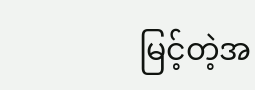မြင့်တဲ့အ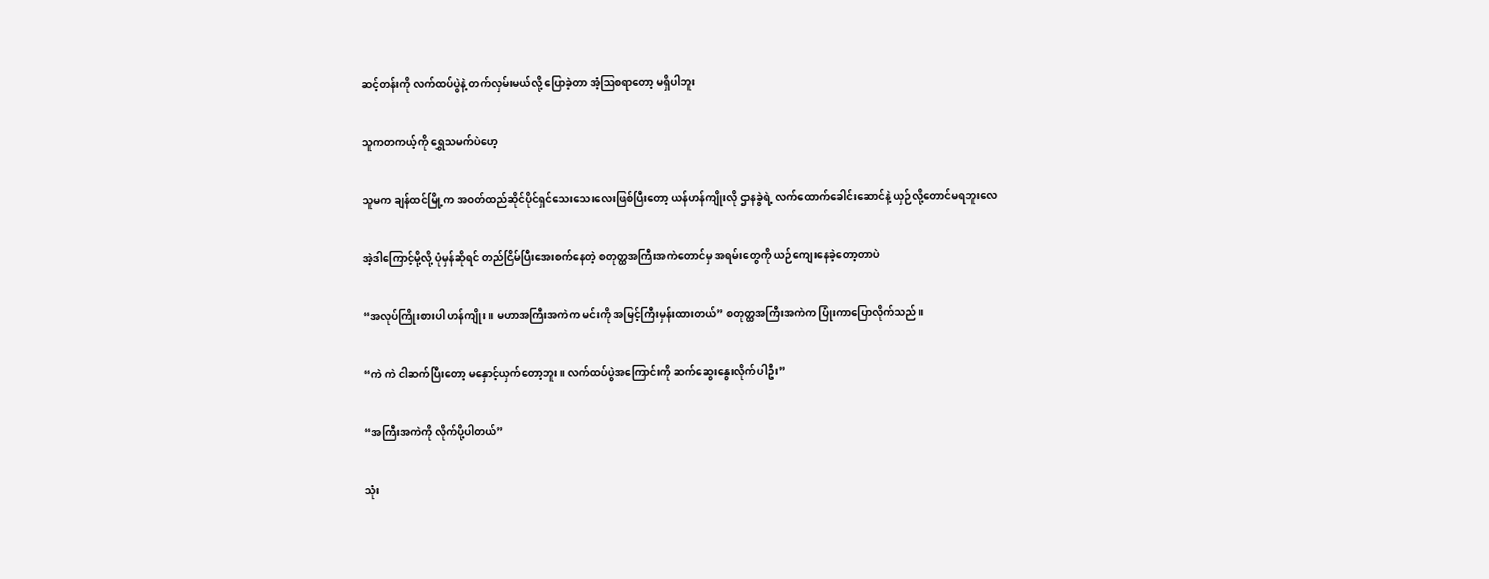ဆင့်တန်းကို လက်ထပ်ပွဲနဲ့ တက်လှမ်းမယ်လို့ ပြောခဲ့တာ အံ့ဩစရာတော့ မရှိပါဘူး

သူကတကယ့်ကို ရွှေသမက်ပဲဟေ့

သူမက ချန်ထင်မြို့က အဝတ်ထည်ဆိုင်ပိုင်ရှင်သေးသေးလေးဖြစ်ပြီးတော့ ယန်ဟန်ကျိုးလို ဌာနခွဲရဲ့ လက်ထောက်ခေါင်းဆောင်နဲ့ ယှဉ်လို့တောင်မရဘူးလေ

အဲ့ဒါကြောင့်မို့လို့ ပုံမှန်ဆိုရင် တည်ငြိမ်ပြီးအေးစက်နေတဲ့ စတုတ္ထအကြီးအကဲတောင်မှ အရမ်းတွေကို ယဉ်ကျေးနေခဲ့တော့တာပဲ

“အလုပ်ကြိုးစားပါ ဟန်ကျိုး။ မဟာအကြီးအကဲက မင်းကို အမြင့်ကြီးမှန်းထားတယ်” စတုတ္ထအကြီးအကဲက ပြုံးကာပြောလိုက်သည်။

“ကဲ ကဲ ငါဆက်ပြီးတော့ မနှောင့်ယှက်တော့ဘူး။ လက်ထပ်ပွဲအကြောင်းကို ဆက်ဆွေးနွေးလိုက်ပါဦး”

“အကြီးအကဲကို လိုက်ပို့ပါတယ်”

သုံး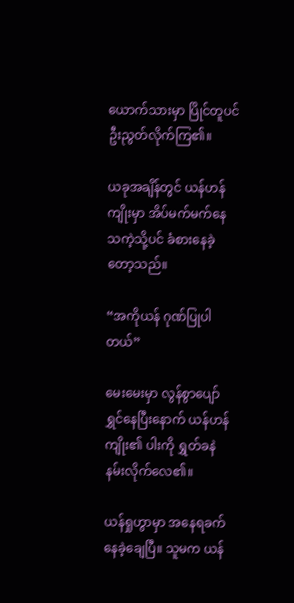ယောက်သားမှာ ပြိုင်တူပင် ဦးညွတ်လိုက်ကြ၏။

ယခုအချိန်တွင် ယန်ဟန်ကျိုးမှာ အိပ်မက်မက်နေသကဲ့သို့ပင် ခံစားနေခဲ့တော့သည်။

“အကိုယန် ဂုဏ်ပြုပါတယ်”

မေးမေးမှာ လွန်စွာပျော်ရွှင်နေပြီးနောက် ယန်ဟန်ကျိုး၏ ပါးကို ရွှတ်ခနဲ နမ်းလိုက်လေ၏။

ယန်ရှုဟွာမှာ အနေရခက်နေခဲ့ချေပြီ။ သူမက ယန်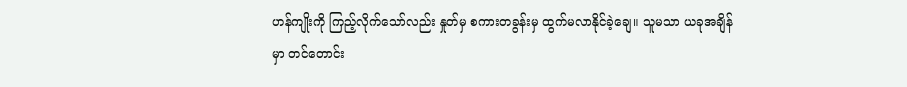ဟန်ကျိုးကို ကြည့်လိုက်သော်လည်း နှုတ်မှ စကားတခွန်းမှ ထွက်မလာနိုင်ခဲ့ချေ။ သူမသာ ယခုအချိန်မှာ တင်တောင်း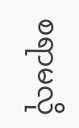စရာမလို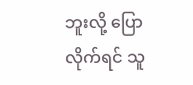ဘူးလို့ ပြောလိုက်ရင် သူ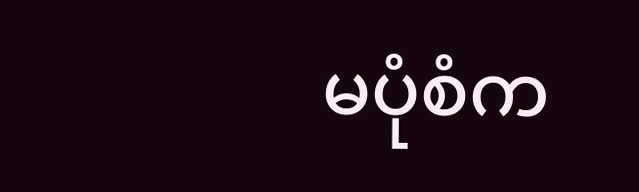မပုံစံက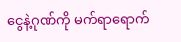ငွေနဲ့ဂုဏ်ကို မက်ရာရောက်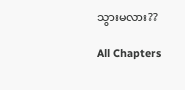သွားမလား??

All Chapters